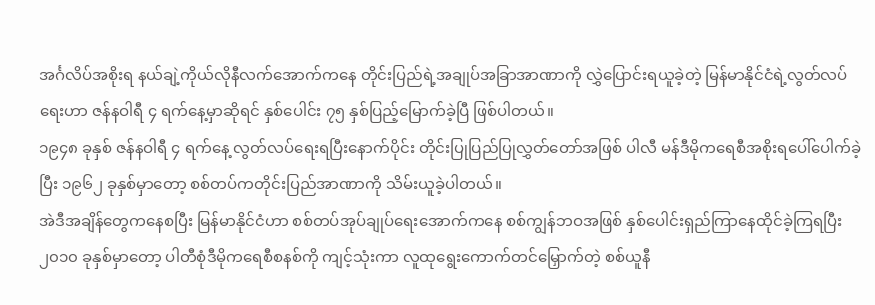အင်္ဂလိပ်အစိုးရ နယ်ချဲ့ကိုယ်လိုနီလက်အောက်ကနေ တိုင်းပြည်ရဲ့အချုပ်အခြာအာဏာကို လွှဲပြောင်းရယူခဲ့တဲ့ မြန်မာနိုင်ငံရဲ့လွတ်လပ်ရေးဟာ ဇန်နဝါရီ ၄ ရက်နေ့မှာဆိုရင် နှစ်ပေါင်း ၇၅ နှစ်ပြည့်မြောက်ခဲ့ပြီ ဖြစ်ပါတယ်။
၁၉၄၈ ခုနှစ် ဇန်နဝါရီ ၄ ရက်နေ့ လွတ်လပ်ရေးရပြီးနောက်ပိုင်း တိုင်းပြုပြည်ပြုလွှတ်တော်အဖြစ် ပါလီ မန်ဒီမိုကရေစီအစိုးရပေါ်ပေါက်ခဲ့ပြီး ၁၉၆၂ ခုနှစ်မှာတော့ စစ်တပ်ကတိုင်းပြည်အာဏာကို သိမ်းယူခဲ့ပါတယ်။
အဲဒီအချိန်တွေကနေစပြီး မြန်မာနိုင်ငံဟာ စစ်တပ်အုပ်ချုပ်ရေးအောက်ကနေ စစ်ကျွန်ဘဝအဖြစ် နှစ်ပေါင်းရှည်ကြာနေထိုင်ခဲ့ကြရပြီး ၂၀၁၀ ခုနှစ်မှာတော့ ပါတီစုံဒီမိုကရေစီစနစ်ကို ကျင့်သုံးကာ လူထုရွေးကောက်တင်မြှောက်တဲ့ စစ်ယူနီ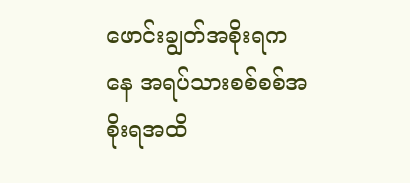ဖောင်းချွတ်အစိုးရကနေ အရပ်သားစစ်စစ်အစိုးရအထိ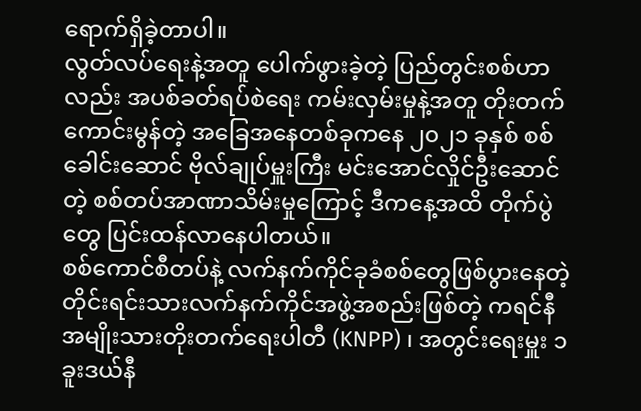ရောက်ရှိခဲ့တာပါ။
လွတ်လပ်ရေးနဲ့အတူ ပေါက်ဖွားခဲ့တဲ့ ပြည်တွင်းစစ်ဟာလည်း အပစ်ခတ်ရပ်စဲရေး ကမ်းလှမ်းမှုနဲ့အတူ တိုးတက်ကောင်းမွန်တဲ့ အခြေအနေတစ်ခုကနေ ၂၀၂၁ ခုနှစ် စစ်ခေါင်းဆောင် ဗိုလ်ချုပ်မှူးကြီး မင်းအောင်လှိုင်ဦးဆောင်တဲ့ စစ်တပ်အာဏာသိမ်းမှုကြောင့် ဒီကနေ့အထိ တိုက်ပွဲတွေ ပြင်းထန်လာနေပါတယ်။
စစ်ကောင်စီတပ်နဲ့ လက်နက်ကိုင်ခုခံစစ်တွေဖြစ်ပွားနေတဲ့ တိုင်းရင်းသားလက်နက်ကိုင်အဖွဲ့အစည်းဖြစ်တဲ့ ကရင်နီအမျိုးသားတိုးတက်ရေးပါတီ (KNPP) ၊ အတွင်းရေးမှူး ၁ ခူးဒယ်နီ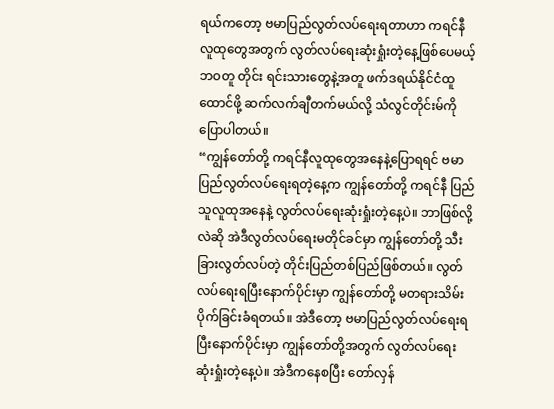ရယ်ကတော့ ဗမာပြည်လွတ်လပ်ရေးရတာဟာ ကရင်နီလူထုတွေအတွက် လွတ်လပ်ရေးဆုံးရှုံးတဲ့နေ့ဖြစ်ပေမယ့် ဘဝတူ တိုင်း ရင်းသားတွေနဲ့အတူ ဖက်ဒရယ်နိုင်ငံထူထောင်ဖို့ ဆက်လက်ချီတက်မယ်လို့ သံလွင်တိုင်းမ်ကို ပြောပါတယ်။
“ကျွန်တော်တို့ ကရင်နီလူထုတွေအနေနဲ့ပြောရရင် ဗမာပြည်လွတ်လပ်ရေးရတဲ့နေ့က ကျွန်တော်တို့ ကရင်နီ ပြည်သူလူထုအနေနဲ့ လွတ်လပ်ရေးဆုံးရှုံးတဲ့နေ့ပဲ။ ဘာဖြစ်လို့လဲဆို အဲဒီလွတ်လပ်ရေးမတိုင်ခင်မှာ ကျွန်တော်တို့ သီးခြားလွတ်လပ်တဲ့ တိုင်းပြည်တစ်ပြည်ဖြစ်တယ်။ လွတ်လပ်ရေးရပြီးနောက်ပိုင်းမှာ ကျွန်တော်တို့ မတရားသိမ်းပိုက်ခြင်းခံရတယ်။ အဲဒီတော့ ဗမာပြည်လွတ်လပ်ရေးရပြီးနောက်ပိုင်းမှာ ကျွန်တော်တို့အတွက် လွတ်လပ်ရေး ဆုံးရှုံးတဲ့နေ့ပဲ။ အဲဒီကနေစပြီး တော်လှန်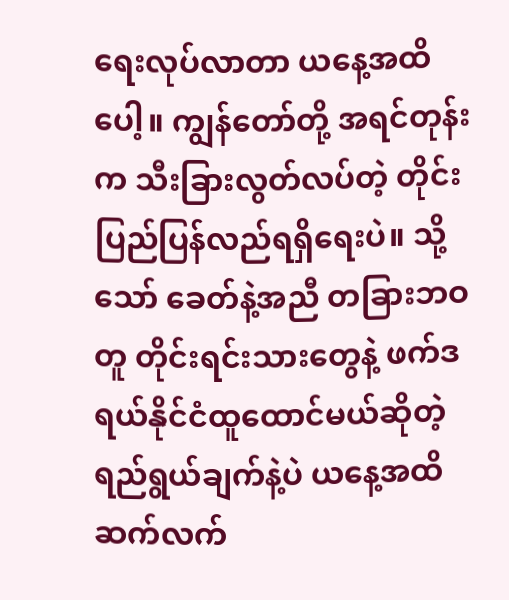ရေးလုပ်လာတာ ယနေ့အထိပေါ့။ ကျွန်တော်တို့ အရင်တုန်းက သီးခြားလွတ်လပ်တဲ့ တိုင်းပြည်ပြန်လည်ရရှိရေးပဲ။ သို့သော် ခေတ်နဲ့အညီ တခြားဘဝတူ တိုင်းရင်းသားတွေနဲ့ ဖက်ဒရယ်နိုင်ငံထူထောင်မယ်ဆိုတဲ့ ရည်ရွယ်ချက်နဲ့ပဲ ယနေ့အထိ ဆက်လက်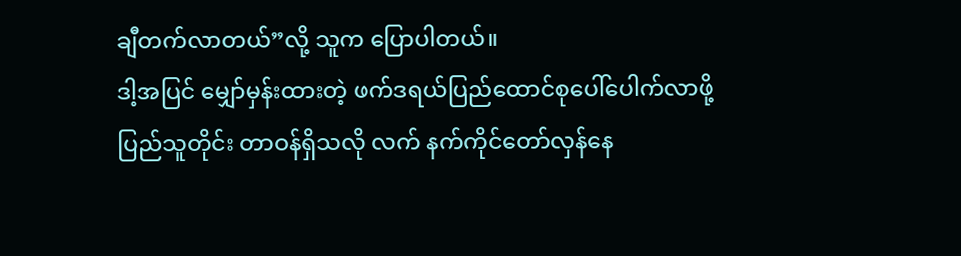ချီတက်လာတယ်”လို့ သူက ပြောပါတယ်။
ဒါ့အပြင် မျှော်မှန်းထားတဲ့ ဖက်ဒရယ်ပြည်ထောင်စုပေါ်ပေါက်လာဖို့ ပြည်သူတိုင်း တာဝန်ရှိသလို လက် နက်ကိုင်တော်လှန်နေ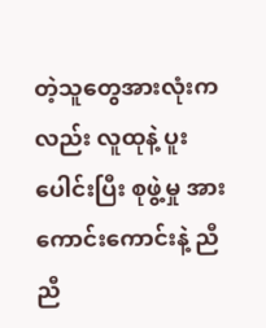တဲ့သူတွေအားလုံးကလည်း လူထုနဲ့ ပူးပေါင်းပြီး စုဖွဲ့မှု အားကောင်းကောင်းနဲ့ ညီညီ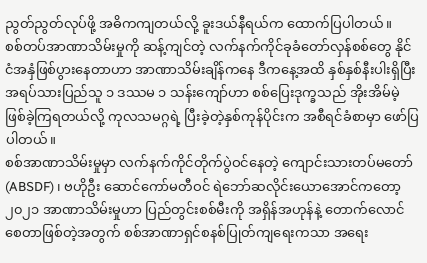ညွတ်ညွတ်လုပ်ဖို့ အဓိကကျတယ်လို့ ခူးဒယ်နီရယ်က ထောက်ပြပါတယ်။
စစ်တပ်အာဏာသိမ်းမှုကို ဆန့်ကျင်တဲ့ လက်နက်ကိုင်ခုခံတော်လှန်စစ်တွေ နိုင်ငံအနှံဖြစ်ပွားနေတာဟာ အာဏာသိမ်းချိန်ကနေ ဒီကနေ့အထိ နှစ်နှစ်နီးပါးရှိပြီး အရပ်သားပြည်သူ ၁ ဒဿမ ၁ သန်းကျော်ဟာ စစ်ပြေးဒုက္ခသည် အိုးအိမ်မဲ့ ဖြစ်ခဲ့ကြရတယ်လို့ ကုလသမဂ္ဂရဲ့ ပြီးခဲ့တဲ့နှစ်ကုန်ပိုင်းက အစီရင်ခံစာမှာ ဖော်ပြပါတယ်။
စစ်အာဏာသိမ်းမှုမှာ လက်နက်ကိုင်တိုက်ပွဲဝင်နေတဲ့ ကျောင်းသားတပ်မတော် (ABSDF) ၊ ဗဟိုဦး ဆောင်ကော်မတီဝင် ရဲဘော်ဆလိုင်းယောအောင်ကတော့ ၂၀၂၁ အာဏာသိမ်းမှုဟာ ပြည်တွင်းစစ်မီးကို အရှိန်အဟုန်နဲ့ တောက်လောင်စေတာဖြစ်တဲ့အတွက် စစ်အာဏာရှင်စနစ်ပြုတ်ကျရေးကသာ အရေး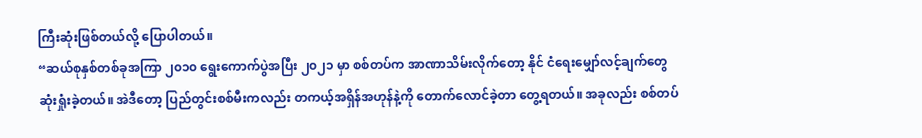ကြီးဆုံးဖြစ်တယ်လို့ ပြောပါတယ်။
“ဆယ်စုနှစ်တစ်ခုအကြာ ၂၀၁၀ ရွေးကောက်ပွဲအပြီး ၂၀၂၁ မှာ စစ်တပ်က အာဏာသိမ်းလိုက်တော့ နိုင် ငံရေးမျှော်လင့်ချက်တွေ ဆုံးရှုံးခဲ့တယ်။ အဲဒီတော့ ပြည်တွင်းစစ်မီးကလည်း တကယ့်အရှိန်အဟုန်နဲ့ကို တောက်လောင်ခဲ့တာ တွေ့ရတယ်။ အခုလည်း စစ်တပ်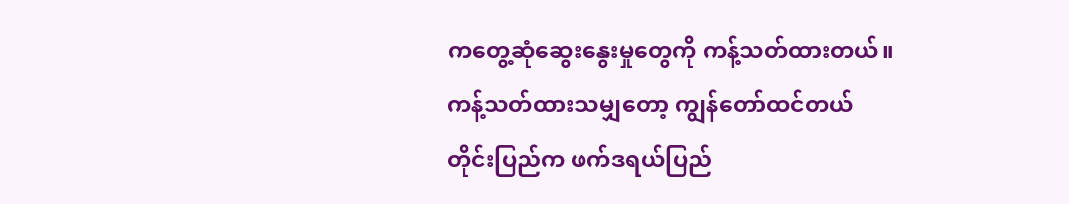ကတွေ့ဆုံဆွေးနွေးမှုတွေကို ကန့်သတ်ထားတယ်။ ကန့်သတ်ထားသမျှတော့ ကျွန်တော်ထင်တယ် တိုင်းပြည်က ဖက်ဒရယ်ပြည်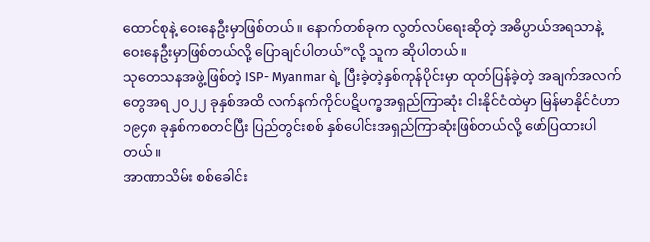ထောင်စုနဲ့ ဝေးနေဦးမှာဖြစ်တယ်။ နောက်တစ်ခုက လွတ်လပ်ရေးဆိုတဲ့ အဓိပ္ပာယ်အရသာနဲ့ ဝေးနေဦးမှာဖြစ်တယ်လို့ ပြောချင်ပါတယ်”လို့ သူက ဆိုပါတယ်။
သုတေသနအဖွဲ့ဖြစ်တဲ့ ISP- Myanmar ရဲ့ ပြီးခဲ့တဲ့နှစ်ကုန်ပိုင်းမှာ ထုတ်ပြန်ခဲ့တဲ့ အချက်အလက်တွေအရ ၂၀၂၂ ခုနှစ်အထိ လက်နက်ကိုင်ပဋိပက္ခအရှည်ကြာဆုံး ငါးနိုင်ငံထဲမှာ မြန်မာနိုင်ငံဟာ ၁၉၄၈ ခုနှစ်ကစတင်ပြီး ပြည်တွင်းစစ် နှစ်ပေါင်းအရှည်ကြာဆုံးဖြစ်တယ်လို့ ဖော်ပြထားပါတယ်။
အာဏာသိမ်း စစ်ခေါင်း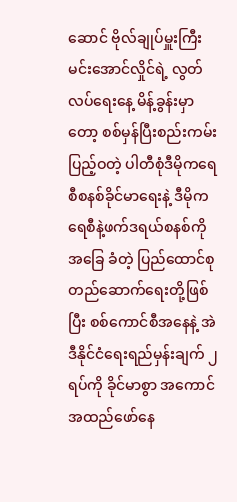ဆောင် ဗိုလ်ချုပ်မှူးကြီးမင်းအောင်လှိုင်ရဲ့ လွတ်လပ်ရေးနေ့ မိန့်ခွန်းမှာတော့ စစ်မှန်ပြီးစည်းကမ်းပြည့်ဝတဲ့ ပါတီစုံဒီမိုကရေစီစနစ်ခိုင်မာရေးနဲ့ ဒီမိုကရေစီနဲ့ဖက်ဒရယ်စနစ်ကို အခြေ ခံတဲ့ ပြည်ထောင်စုတည်ဆောက်ရေးတို့ဖြစ်ပြီး စစ်ကောင်စီအနေနဲ့ အဲဒီနိုင်ငံရေးရည်မှန်းချက် ၂ ရပ်ကို ခိုင်မာစွာ အကောင်အထည်ဖော်နေ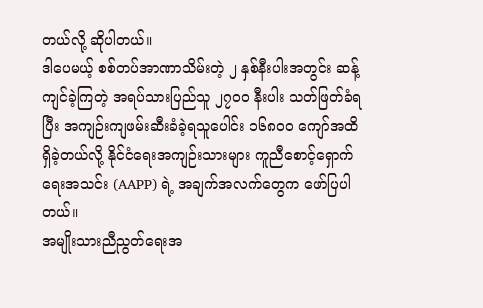တယ်လို့ ဆိုပါတယ်။
ဒါပေမယ့် စစ်တပ်အာဏာသိမ်းတဲ့ ၂ နှစ်နီးပါးအတွင်း ဆန့်ကျင်ခဲ့ကြတဲ့ အရပ်သားပြည်သူ ၂၇၀၀ နီးပါး သတ်ဖြတ်ခံရပြီး အကျဉ်းကျဖမ်းဆီးခံခဲ့ရသူပေါင်း ၁၆၈၀၀ ကျော်အထိ ရှိခဲ့တယ်လို့ နိုင်ငံရေးအကျဉ်းသားများ ကူညီစောင့်ရှောက်ရေးအသင်း (AAPP) ရဲ့ အချက်အလက်တွေက ဖော်ပြပါတယ်။
အမျိုးသားညီညွတ်ရေးအ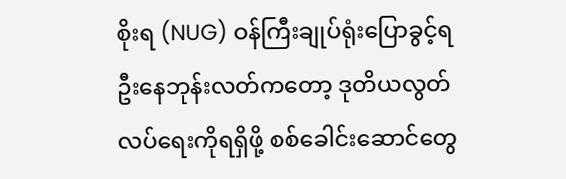စိုးရ (NUG) ဝန်ကြီးချုပ်ရုံးပြောခွင့်ရ ဦးနေဘုန်းလတ်ကတော့ ဒုတိယလွတ် လပ်ရေးကိုရရှိဖို့ စစ်ခေါင်းဆောင်တွေ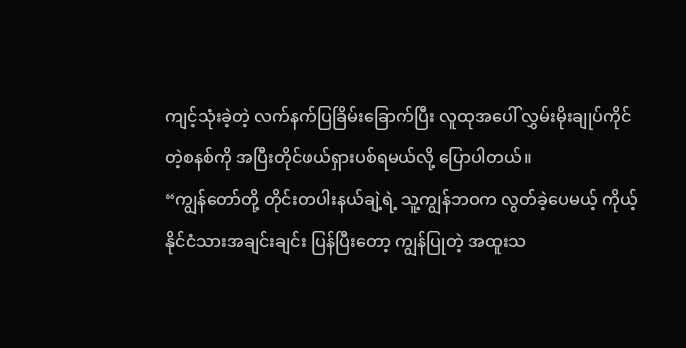ကျင့်သုံးခဲ့တဲ့ လက်နက်ပြခြိမ်းခြောက်ပြီး လူထုအပေါ် လွှမ်းမိုးချုပ်ကိုင်တဲ့စနစ်ကို အပြီးတိုင်ဖယ်ရှားပစ်ရမယ်လို့ ပြောပါတယ်။
“ကျွန်တော်တို့ တိုင်းတပါးနယ်ချဲ့ရဲ့ သူ့ကျွန်ဘဝက လွတ်ခဲ့ပေမယ့် ကိုယ့်နိုင်ငံသားအချင်းချင်း ပြန်ပြီးတော့ ကျွန်ပြုတဲ့ အထူးသ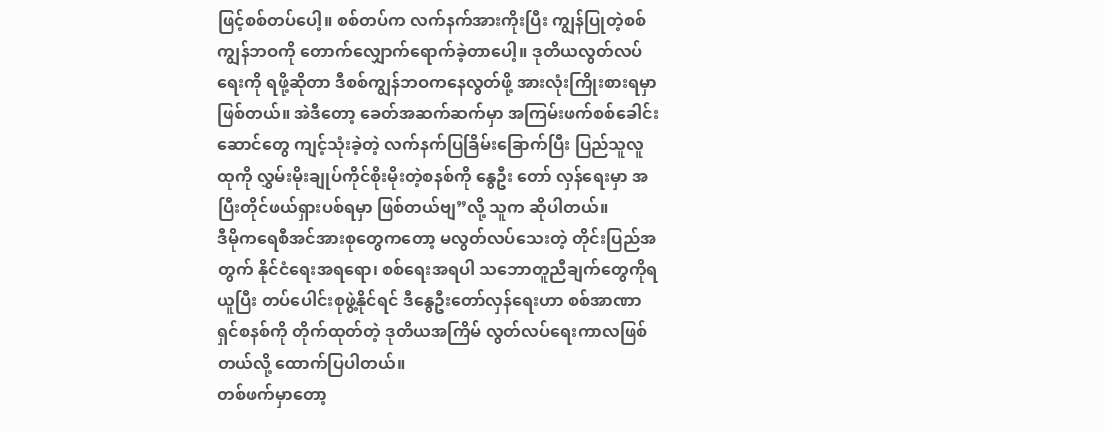ဖြင့်စစ်တပ်ပေါ့။ စစ်တပ်က လက်နက်အားကိုးပြီး ကျွန်ပြုတဲ့စစ်ကျွန်ဘဝကို တောက်လျှောက်ရောက်ခဲ့တာပေါ့။ ဒုတိယလွတ်လပ်ရေးကို ရဖို့ဆိုတာ ဒီစစ်ကျွန်ဘဝကနေလွတ်ဖို့ အားလုံးကြိုးစားရမှာ ဖြစ်တယ်။ အဲဒီတော့ ခေတ်အဆက်ဆက်မှာ အကြမ်းဖက်စစ်ခေါင်းဆောင်တွေ ကျင့်သုံးခဲ့တဲ့ လက်နက်ပြခြိမ်းခြောက်ပြီး ပြည်သူလူထုကို လွှမ်းမိုးချုပ်ကိုင်စိုးမိုးတဲ့စနစ်ကို နွေဦး တော် လှန်ရေးမှာ အပြီးတိုင်ဖယ်ရှားပစ်ရမှာ ဖြစ်တယ်ဗျ”လို့ သူက ဆိုပါတယ်။
ဒီမိုကရေစီအင်အားစုတွေကတော့ မလွတ်လပ်သေးတဲ့ တိုင်းပြည်အတွက် နိုင်ငံရေးအရရော၊ စစ်ရေးအရပါ သဘောတူညီချက်တွေကိုရယူပြီး တပ်ပေါင်းစုဖွဲ့နိုင်ရင် ဒီနွေဦးတော်လှန်ရေးဟာ စစ်အာဏာ ရှင်စနစ်ကို တိုက်ထုတ်တဲ့ ဒုတိယအကြိမ် လွတ်လပ်ရေးကာလဖြစ်တယ်လို့ ထောက်ပြပါတယ်။
တစ်ဖက်မှာတော့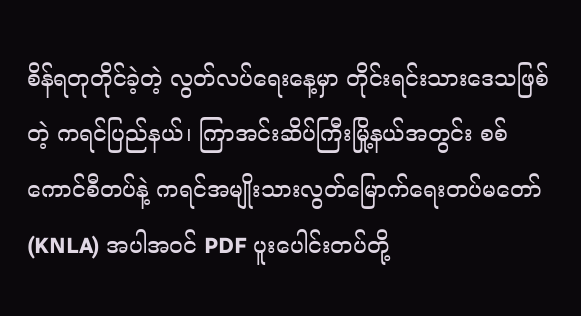စိန်ရတုတိုင်ခဲ့တဲ့ လွတ်လပ်ရေးနေ့မှာ တိုင်းရင်းသားဒေသဖြစ်တဲ့ ကရင်ပြည်နယ်၊ ကြာအင်းဆိပ်ကြီးမြို့နယ်အတွင်း စစ်ကောင်စီတပ်နဲ့ ကရင်အမျိုးသားလွတ်မြောက်ရေးတပ်မတော် (KNLA) အပါအဝင် PDF ပူးပေါင်းတပ်တို့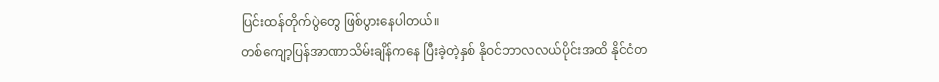ပြင်းထန်တိုက်ပွဲတွေ ဖြစ်ပွားနေပါတယ်။
တစ်ကျော့ပြန်အာဏာသိမ်းချိန်ကနေ ပြီးခဲ့တဲ့နှစ် နိုဝင်ဘာလလယ်ပိုင်းအထိ နိုင်ငံတ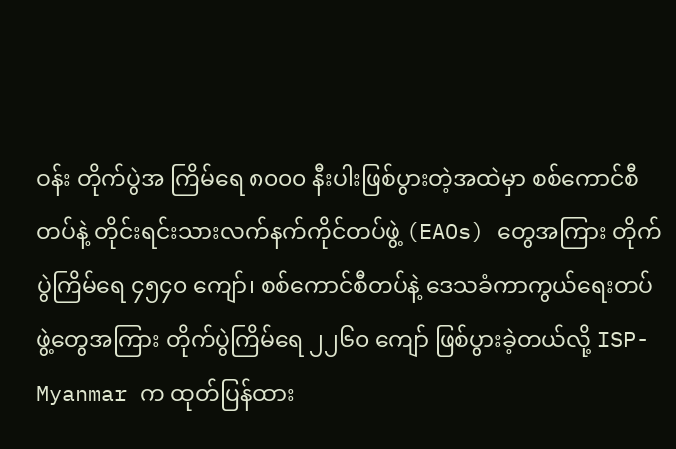ဝန်း တိုက်ပွဲအ ကြိမ်ရေ ၈၀၀၀ နီးပါးဖြစ်ပွားတဲ့အထဲမှာ စစ်ကောင်စီတပ်နဲ့ တိုင်းရင်းသားလက်နက်ကိုင်တပ်ဖွဲ့ (EAOs) တွေအကြား တိုက်ပွဲကြိမ်ရေ ၄၅၄၀ ကျော်၊ စစ်ကောင်စီတပ်နဲ့ ဒေသခံကာကွယ်ရေးတပ်ဖွဲ့တွေအကြား တိုက်ပွဲကြိမ်ရေ ၂၂၆၀ ကျော် ဖြစ်ပွားခဲ့တယ်လို့ ISP-Myanmar က ထုတ်ပြန်ထား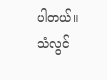ပါတယ်။
သံလွင်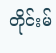တိုင်းမ်